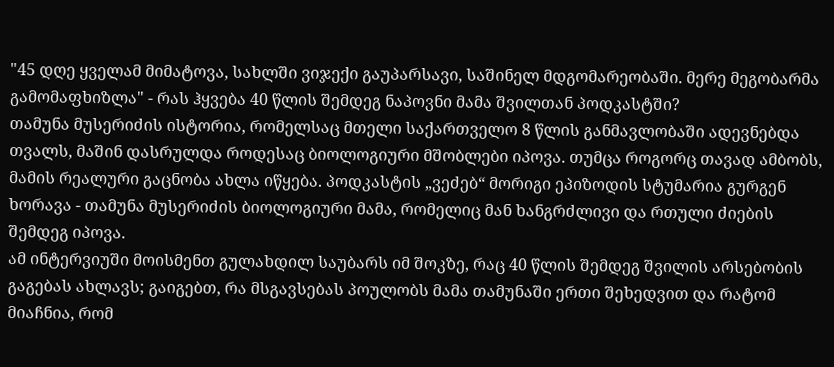"45 დღე ყველამ მიმატოვა, სახლში ვიჯექი გაუპარსავი, საშინელ მდგომარეობაში. მერე მეგობარმა გამომაფხიზლა" - რას ჰყვება 40 წლის შემდეგ ნაპოვნი მამა შვილთან პოდკასტში?
თამუნა მუსერიძის ისტორია, რომელსაც მთელი საქართველო 8 წლის განმავლობაში ადევნებდა თვალს, მაშინ დასრულდა როდესაც ბიოლოგიური მშობლები იპოვა. თუმცა როგორც თავად ამბობს, მამის რეალური გაცნობა ახლა იწყება. პოდკასტის „ვეძებ“ მორიგი ეპიზოდის სტუმარია გურგენ ხორავა - თამუნა მუსერიძის ბიოლოგიური მამა, რომელიც მან ხანგრძლივი და რთული ძიების შემდეგ იპოვა.
ამ ინტერვიუში მოისმენთ გულახდილ საუბარს იმ შოკზე, რაც 40 წლის შემდეგ შვილის არსებობის გაგებას ახლავს; გაიგებთ, რა მსგავსებას პოულობს მამა თამუნაში ერთი შეხედვით და რატომ მიაჩნია, რომ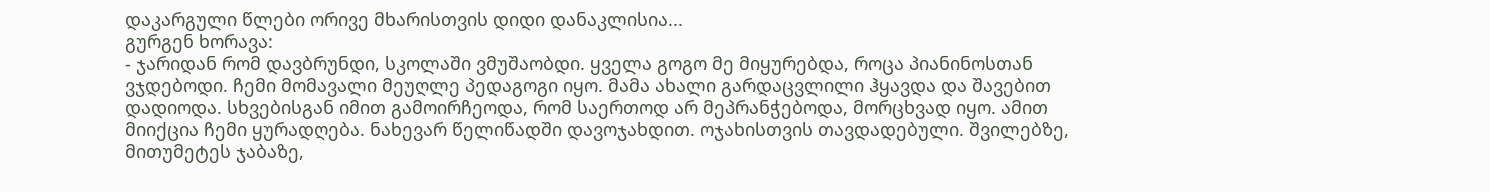დაკარგული წლები ორივე მხარისთვის დიდი დანაკლისია...
გურგენ ხორავა:
- ჯარიდან რომ დავბრუნდი, სკოლაში ვმუშაობდი. ყველა გოგო მე მიყურებდა, როცა პიანინოსთან ვჯდებოდი. ჩემი მომავალი მეუღლე პედაგოგი იყო. მამა ახალი გარდაცვლილი ჰყავდა და შავებით დადიოდა. სხვებისგან იმით გამოირჩეოდა, რომ საერთოდ არ მეპრანჭებოდა, მორცხვად იყო. ამით მიიქცია ჩემი ყურადღება. ნახევარ წელიწადში დავოჯახდით. ოჯახისთვის თავდადებული. შვილებზე, მითუმეტეს ჯაბაზე,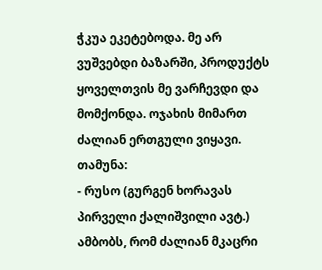ჭკუა ეკეტებოდა. მე არ ვუშვებდი ბაზარში, პროდუქტს ყოველთვის მე ვარჩევდი და მომქონდა. ოჯახის მიმართ ძალიან ერთგული ვიყავი.
თამუნა:
- რუსო (გურგენ ხორავას პირველი ქალიშვილი ავტ.) ამბობს, რომ ძალიან მკაცრი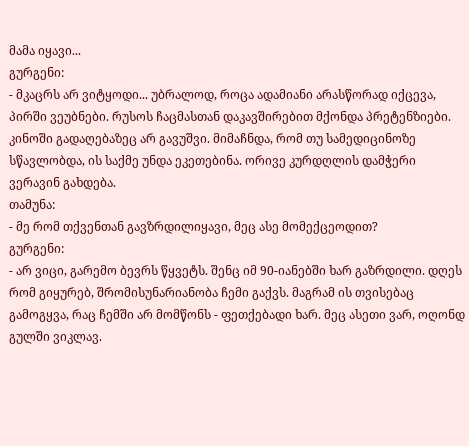მამა იყავი...
გურგენი:
- მკაცრს არ ვიტყოდი... უბრალოდ, როცა ადამიანი არასწორად იქცევა, პირში ვეუბნები. რუსოს ჩაცმასთან დაკავშირებით მქონდა პრეტენზიები. კინოში გადაღებაზეც არ გავუშვი. მიმაჩნდა, რომ თუ სამედიცინოზე სწავლობდა, ის საქმე უნდა ეკეთებინა. ორივე კურდღლის დამჭერი ვერავინ გახდება.
თამუნა:
- მე რომ თქვენთან გავზრდილიყავი, მეც ასე მომექცეოდით?
გურგენი:
- არ ვიცი, გარემო ბევრს წყვეტს. შენც იმ 90-იანებში ხარ გაზრდილი. დღეს რომ გიყურებ, შრომისუნარიანობა ჩემი გაქვს. მაგრამ ის თვისებაც გამოგყვა, რაც ჩემში არ მომწონს - ფეთქებადი ხარ. მეც ასეთი ვარ, ოღონდ გულში ვიკლავ.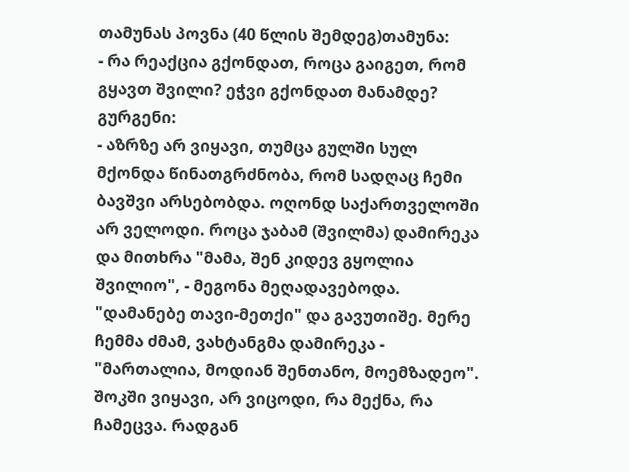თამუნას პოვნა (40 წლის შემდეგ)თამუნა:
- რა რეაქცია გქონდათ, როცა გაიგეთ, რომ გყავთ შვილი? ეჭვი გქონდათ მანამდე?
გურგენი:
- აზრზე არ ვიყავი, თუმცა გულში სულ მქონდა წინათგრძნობა, რომ სადღაც ჩემი ბავშვი არსებობდა. ოღონდ საქართველოში არ ველოდი. როცა ჯაბამ (შვილმა) დამირეკა და მითხრა "მამა, შენ კიდევ გყოლია შვილიო", - მეგონა მეღადავებოდა. "დამანებე თავი-მეთქი" და გავუთიშე. მერე ჩემმა ძმამ, ვახტანგმა დამირეკა - "მართალია, მოდიან შენთანო, მოემზადეო". შოკში ვიყავი, არ ვიცოდი, რა მექნა, რა ჩამეცვა. რადგან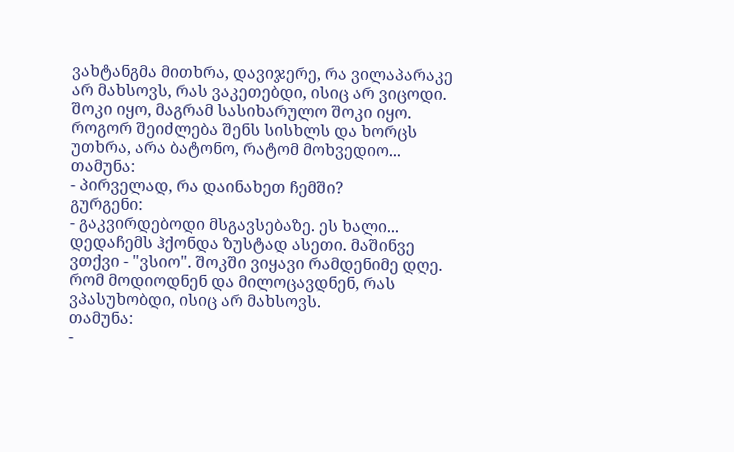ვახტანგმა მითხრა, დავიჯერე, რა ვილაპარაკე არ მახსოვს, რას ვაკეთებდი, ისიც არ ვიცოდი. შოკი იყო, მაგრამ სასიხარულო შოკი იყო. როგორ შეიძლება შენს სისხლს და ხორცს უთხრა, არა ბატონო, რატომ მოხვედიო...
თამუნა:
- პირველად, რა დაინახეთ ჩემში?
გურგენი:
- გაკვირდებოდი მსგავსებაზე. ეს ხალი... დედაჩემს ჰქონდა ზუსტად ასეთი. მაშინვე ვთქვი - "ვსიო". შოკში ვიყავი რამდენიმე დღე. რომ მოდიოდნენ და მილოცავდნენ, რას ვპასუხობდი, ისიც არ მახსოვს.
თამუნა:
-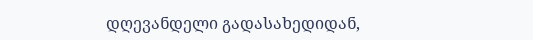დღევანდელი გადასახედიდან,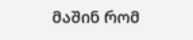მაშინ რომ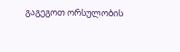გაგეგოთ ორსულობის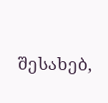შესახებ,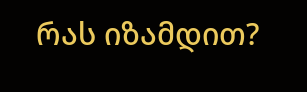რას იზამდით?